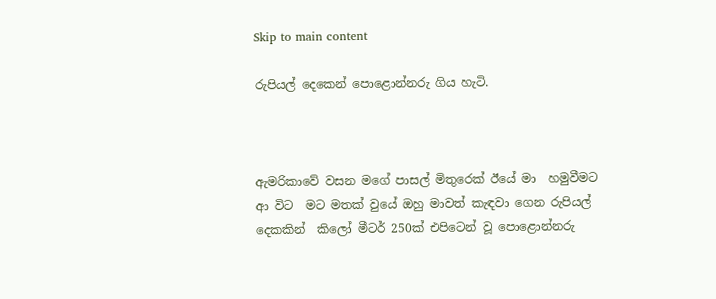Skip to main content

රුපියල් දෙකෙන් පොළොන්නරු ගිය හැටි.



ඇමරිකාවේ වසන මගේ පාසල් මිතුරෙක් ඊයේ මා  හමුවීමට  ආ විට  මට මතක් වුයේ ඔහු මාවත් කැඳවා ගෙන රුපියල් දෙකකින්  කිලෝ මීටර් 250ක් එපිටෙන් වූ පොළොන්නරු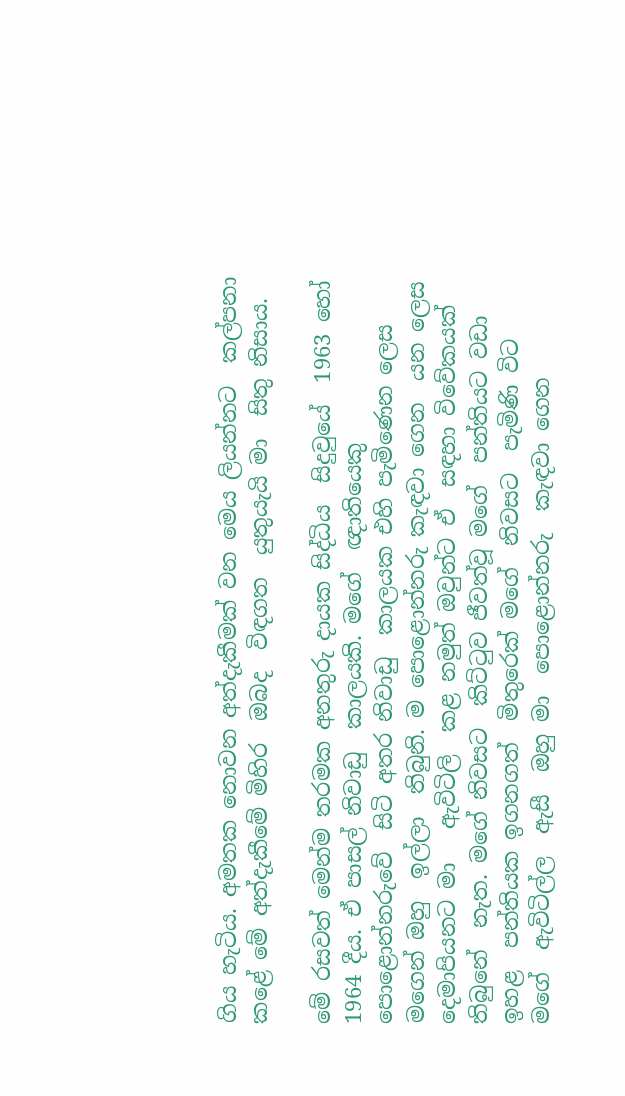ගිය හැටිය. අමතක නොවන අත්දැකීමක් වන මෙය ලියන්නට  කල්පනා  කළේ මේ අත්දැකීමේ මිහිර  ඔබද  විඳගත  යුතුයැයි මා  සිතු නිසාය.

මේ රසවත් මෙන්ම තරමක අනතුරු දායක සිද්ධිය  සිදුවුයේ  1963 හෝ 1964 දීය. ඒ පාසල් නිවාඩු  කාලයකි. මගේ  ඥාතියෙකු පොළොන්නරුවේ  සිටි අතර නිවාඩු  කාලයක එහි පැමිණෙන ලෙස  මගෙන් ඔහු  ඉල්ලා  තිබුනි. ම පොළොන්නරු කැඳවා ගෙන  යන ලෙස  දෙමාපියනට මා   ඇවිටිලි  කළ නමුත් ඔවුන්ට ඒ  සඳහා විවේකයක් තිබුනේ  නැත. මගේ නිවසට  කිට්ටුව ජීවත්වූ මගේ  පන්තියට වඩා ඉහළ  පන්තියක ඉගනගත්  මිතුරෙක් මගේ  නිවසට  පැමිණි විට මගේ  ඇවිටිල්ල  ඇසී  ඔහු මා  පොළොන්නරු  කැඳවා ගෙන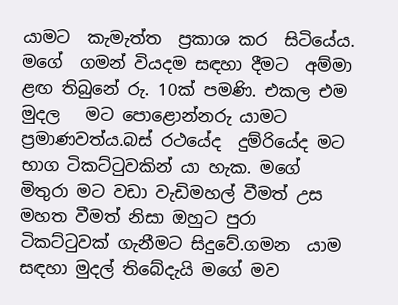යාමට  කැමැත්ත  ප්‍රකාශ කර  සිටියේය.  මගේ  ගමන් වියදම සඳහා දීමට  අම්මා  ළඟ තිබුනේ රු. 10ක් පමණි. එකල එම මුදල   මට පොළොන්නරු යාමට  ප්‍රමාණවත්ය.බස් රථයේද  දුම්රියේද මට භාග ටිකට්ටුවකින් යා හැක. මගේ මිතුරා මට වඩා වැඩිමහල් වීමත් උස මහත වීමත් නිසා ඔහුට පුරා ටිකට්ටුවක් ගැනීමට සිදුවේ.ගමන  යාම සඳහා මුදල් තිබේදැයි මගේ මව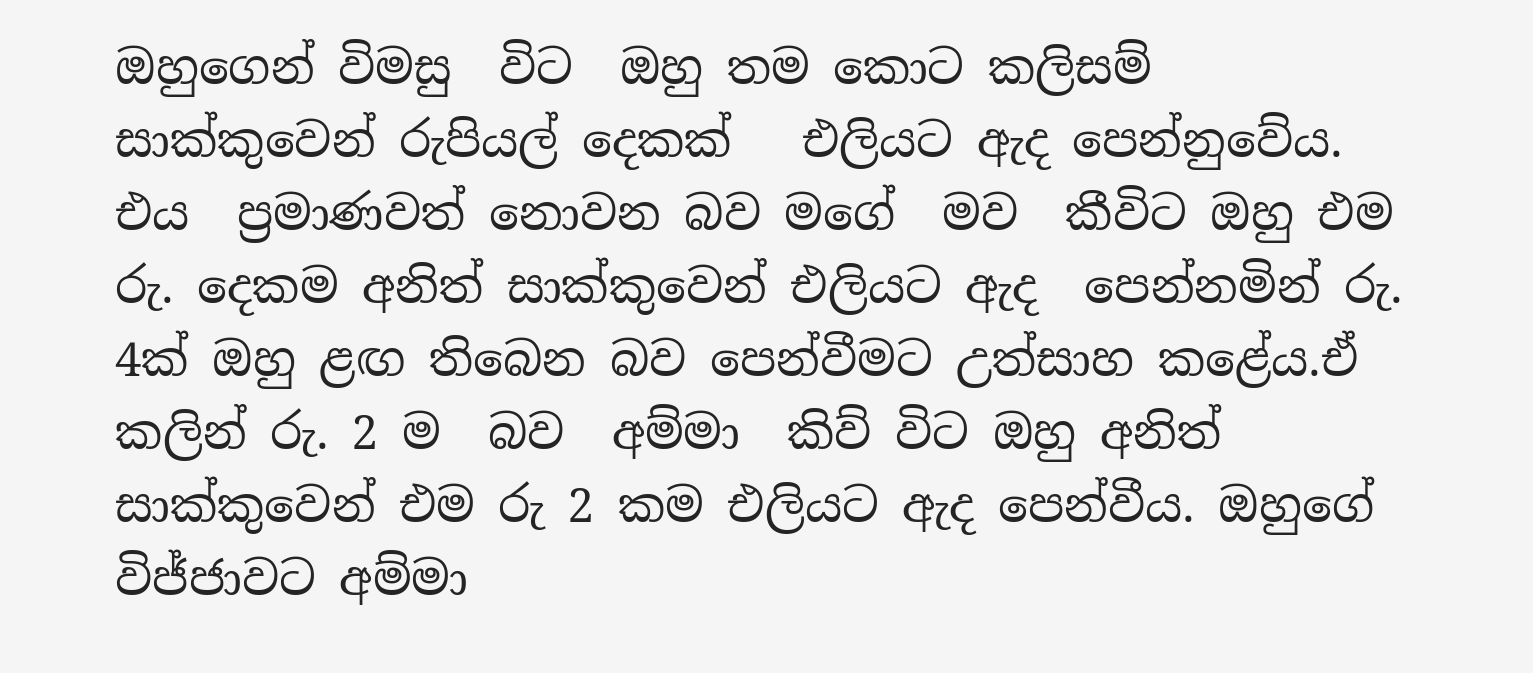ඔහුගෙන් විමසු  විට  ඔහු තම කොට කලිසම් සාක්කුවෙන් රුපියල් දෙකක්   එලියට ඇද පෙන්නුවේය. එය  ප්‍රමාණවත් නොවන බව මගේ  මව  කීවිට ඔහු එම  රු. දෙකම අනිත් සාක්කුවෙන් එලියට ඇද  පෙන්නමින් රු. 4ක් ඔහු ළඟ තිබෙන බව පෙන්වීමට උත්සාහ කළේය.ඒ  කලින් රු. 2 ම  බව  අම්මා  කිව් විට ඔහු අනිත් සාක්කුවෙන් එම රු 2 කම එලියට ඇද පෙන්වීය. ඔහුගේ  විජ්ජාවට අම්මා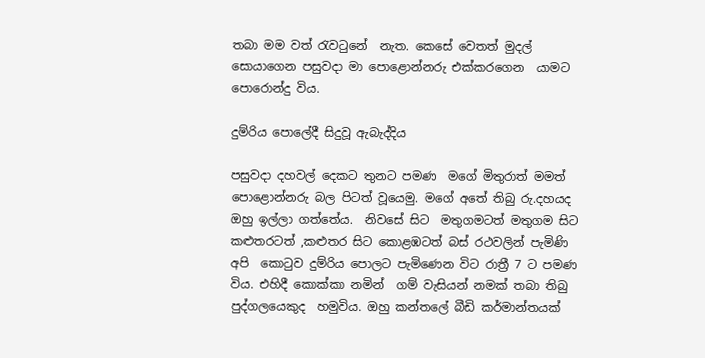තබා මම වත් රැවටුනේ  නැත. කෙසේ වෙතත් මුදල් සොයාගෙන පසුවදා මා පොළොන්නරු එක්කරගෙන  යාමට   පොරොන්දු විය.

දුම්රිය පොලේදී සිදුවූ ඇබැද්දිය

පසුවදා දහවල් දෙකට තුනට පමණ  මගේ මිතුරාත් මමත් පොළොන්නරු බල පිටත් වූයෙමු. මගේ අතේ තිබු රු.දහයද ඔහු ඉල්ලා ගත්තේය.  නිවසේ සිට  මතුගමටත් මතුගම සිට  කළුතරටත් ,කළුතර සිට කොළඹටත් බස් රථවලින් පැමිණි අපි  කොටුව දුම්රිය පොලට පැමිණෙන විට රාත්‍රී 7 ට පමණ විය. එහිදී කොක්කා නමින්  ගම් වැසියන් නමක් තබා තිබු  පුද්ගලයෙකුද  හමුවිය. ඔහු කන්තලේ බීඩි කර්මාන්තයක්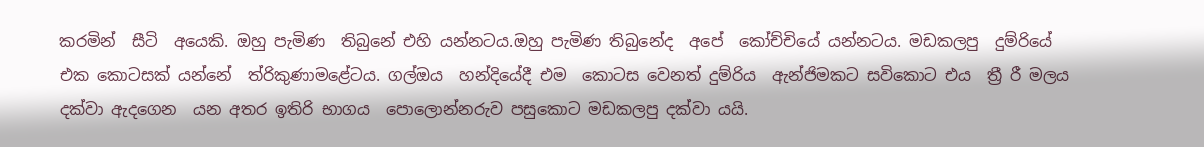කරමින්  සීටි  අයෙකි. ඔහු පැමිණ  තිබුනේ එහි යන්නටය.ඔහු පැමිණ තිබුනේද  අපේ  කෝච්චියේ යන්නටය. මඩකලපු  දුම්රියේ එක කොටසක් යන්නේ  ත්රිකුණාමළේටය. ගල්ඔය  හන්දියේදී එම  කොටස වෙනත් දුම්රිය  ඇන්ජිමකට සවිකොට එය  ත්‍රී රී මලය දක්වා ඇදගෙන  යන අතර ඉතිරි භාගය  පොලොන්නරුව පසුකොට මඩකලපු දක්වා යයි.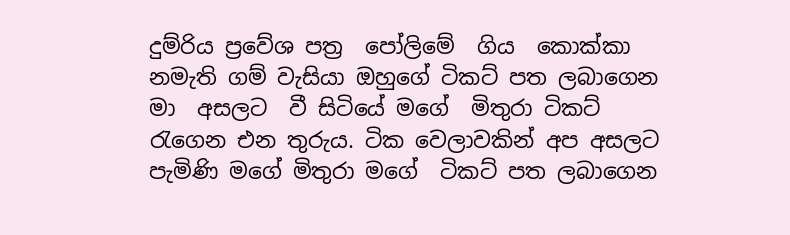දුම්රිය ප්‍රවේශ පත්‍ර  පෝලිමේ  ගිය  කොක්කා නමැති ගම් වැසියා ඔහුගේ ටිකට් පත ලබාගෙන මා  අසලට  වී සිටියේ මගේ  මිතුරා ටිකට් රැගෙන එන තුරුය. ටික වෙලාවකින් අප අසලට පැමිණි මගේ මිතුරා මගේ  ටිකට් පත ලබාගෙන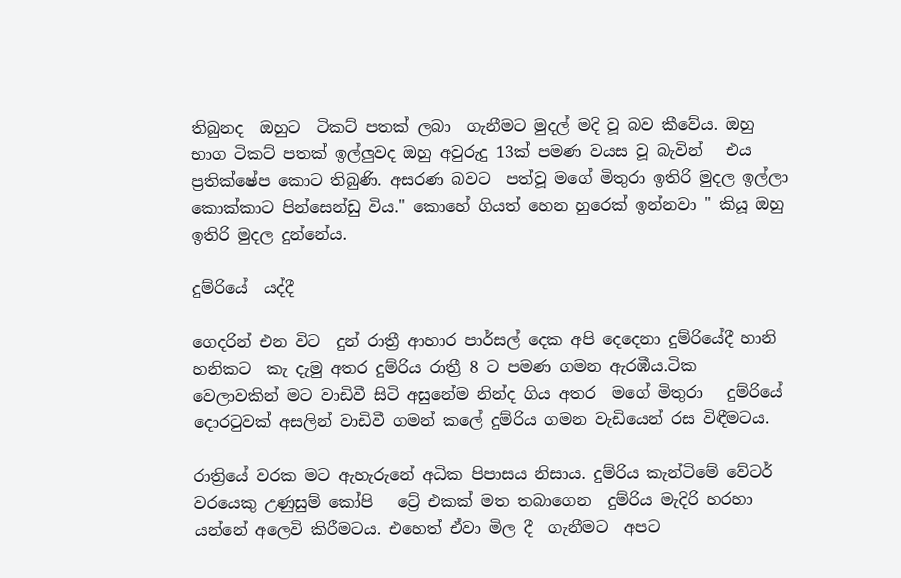තිබුනද  ඔහුට  ටිකට් පතක් ලබා  ගැනීමට මුදල් මදි වූ බව කීවේය. ඔහු භාග ටිකට් පතක් ඉල්ලුවද ඔහු අවුරුදු 13ක් පමණ වයස වූ බැවින්   එය  ප්‍රතික්ෂේප කොට තිබුණි. අසරණ බවට  පත්වූ මගේ මිතුරා ඉතිරි මුදල ඉල්ලා කොක්කාට පින්සෙන්ඩු විය." කොහේ ගියත් හෙන හුරෙක් ඉන්නවා " කියූ ඔහු  ඉතිරි මුදල දුන්නේය.

දුම්රියේ  යද්දී

ගෙදරින් එන විට  දුන් රාත්‍රී ආහාර පාර්සල් දෙක අපි දෙදෙනා දුම්රියේදී හානි හනිකට  කැ දැමු අතර දුම්රිය රාත්‍රී 8 ට පමණ ගමන ඇරඹීය.ටික වෙලාවකින් මට වාඩිවී සිටි අසුනේම නින්ද ගිය අතර  මගේ මිතුරා   දුම්රියේ දොරටුවක් අසලින් වාඩිවී ගමන් කලේ දුම්රිය ගමන වැඩියෙන් රස විඳීමටය.

රාත්‍රියේ වරක මට ඇහැරුනේ අධික පිපාසය නිසාය. දුම්රිය කැන්ටිමේ වේටර් වරයෙකු උණුසුම් කෝපි   ට්‍රේ එකක් මත තබාගෙන  දුම්රිය මැදිරි හරහා යන්නේ අලෙවි කිරීමටය. එහෙත් ඒවා මිල දී  ගැනීමට  අපට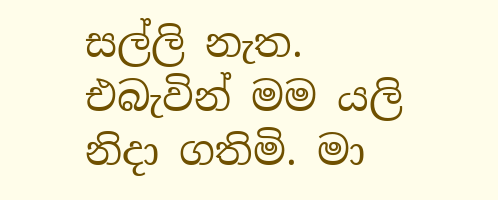සල්ලි නැත. එබැවින් මම යලි නිදා ගතිමි. මා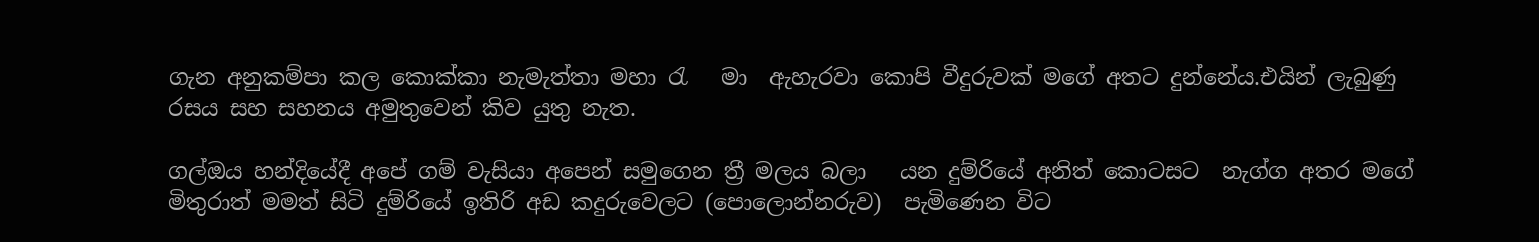ගැන අනුකම්පා කල කොක්කා නැමැත්තා මහා රැ   මා  ඇහැරවා කොපි වීදුරුවක් මගේ අතට දුන්නේය.එයින් ලැබුණු රසය සහ සහනය අමුතුවෙන් කිව යුතු නැත.

ගල්ඔය හන්දියේදී අපේ ගම් වැසියා අපෙන් සමුගෙන ත්‍රී මලය බලා   යන දුම්රියේ අනිත් කොටසට  නැග්ග අතර මගේ  මිතුරාත් මමත් සිටි දුම්රියේ ඉතිරි අඩ කදුරුවෙලට (පොලොන්නරුව)  පැමිණෙන විට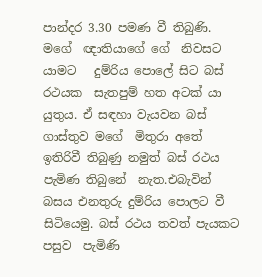පාන්දර 3.30 පමණ වී තිබුණි. මගේ  ඥාතියාගේ ගේ  නිවසට  යාමට   දුම්රිය පොලේ සිට බස්  රථයක  සැතපුම් හත අටක් යා  යුතුය. ඒ සඳහා වැයවන බස් ගාස්තුව මගේ  මිතුරා අතේ  ඉතිරිවී තිබුණු නමුත් බස් රථය පැමිණ තිබුනේ  නැත.එබැවින් බසය එනතුරු දුම්රිය පොලට වී සිටියෙමු. බස් රථය තවත් පැයකට පසුව  පැමිණි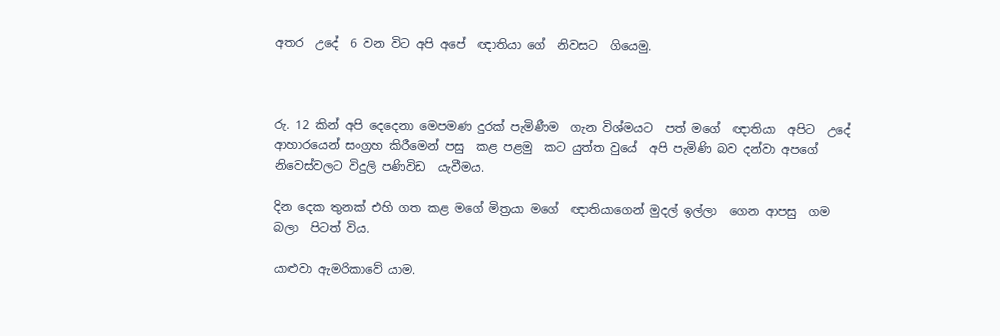අතර  උදේ  6 වන විට අපි අපේ  ඥාතියා ගේ  නිවසට  ගියෙමු.



රු. 12 කින් අපි දෙදෙනා මෙපමණ දුරක් පැමිණීම  ගැන විශ්මයට  පත් මගේ  ඥාතියා  අපිට  උදේ  ආහාරයෙන් සංග්‍රහ කිරීමෙන් පසු  කළ පළමු  කට යුත්ත වුයේ  අපි පැමිණි බව දන්වා අපගේ  නිවෙස්වලට විදුලි පණිවිඩ  යැවීමය.

දින දෙක තුනක් එහි ගත කළ මගේ මිත්‍රයා මගේ  ඥාතියාගෙන් මුදල් ඉල්ලා  ගෙන ආපසු  ගම  බලා  පිටත් විය.

යාළුවා ඇමරිකාවේ යාම.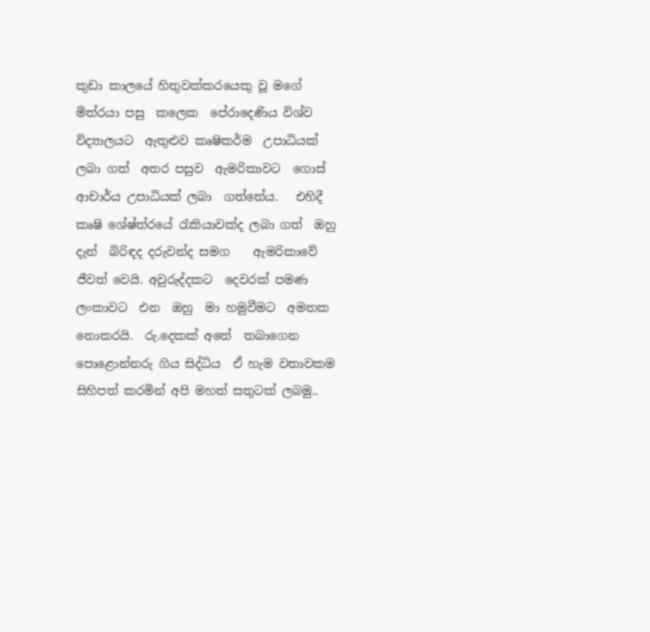කුඩා කාලයේ හිතුවක්කරයෙකු වූ මගේ මිත්රයා පසු  කලෙක  පේරාදෙණිය විශ්ව විද්‍යාලයට  ඇතුළුව කෘෂිකර්ම  උපාධියක් ලබා ගත්  අතර පසුව  ඇමරිකාවට  ගොස් ආචාර්ය උපාධියක් ලබා  ගත්තේය.   එහිදී කෘෂි ශේෂ්ත්රයේ රැකියාවක්ද ලබා ගත්  ඔහු දැන්  බිරිඳද දරුවන්ද සමග    ඇමරිකාවේ  ජීවත් වෙයි. අවුරුද්දකට  දෙවරක් පමණ ලංකාවට  එන  ඔහු  මා හමුවීමට  අමතක නොකරයි.  රු.දෙකක් අතේ  තබාගෙන  පොළොන්නරු ගිය සිද්ධිය  ඒ හැම වතාවකම සිහිපත් කරමින් අපි මහත් සතුටක් ලබමු..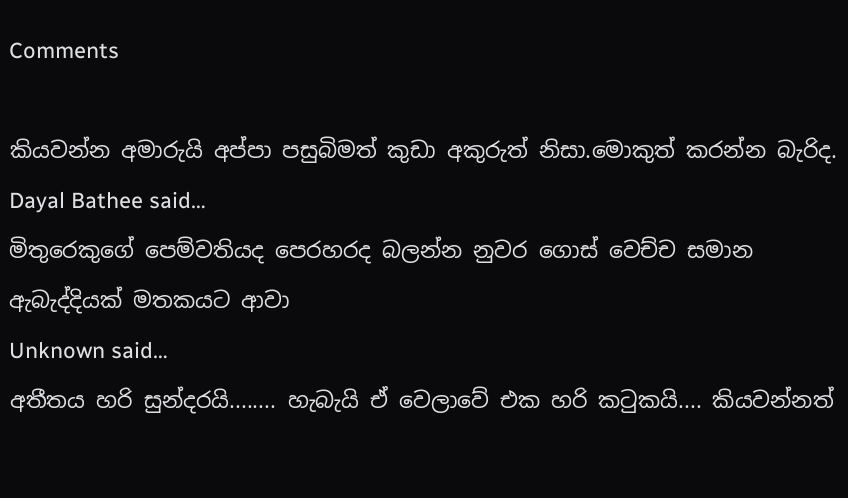Comments

කියවන්න අමාරුයි අප්පා පසුබිමත් කුඩා අකුරුත් නිසා.මොකුත් කරන්න බැරිද.
Dayal Bathee said…
මිතුරෙකුගේ පෙම්වතියද පෙරහරද බලන්න නුවර ගොස් වෙච්ච සමාන ඇබැද්දියක් මතකයට ආවා
Unknown said…
අතීතය හරි සුන්දරයි........ හැබැයි ඒ වෙලාවේ එක හරි කටුකයි.... කියවන්නත්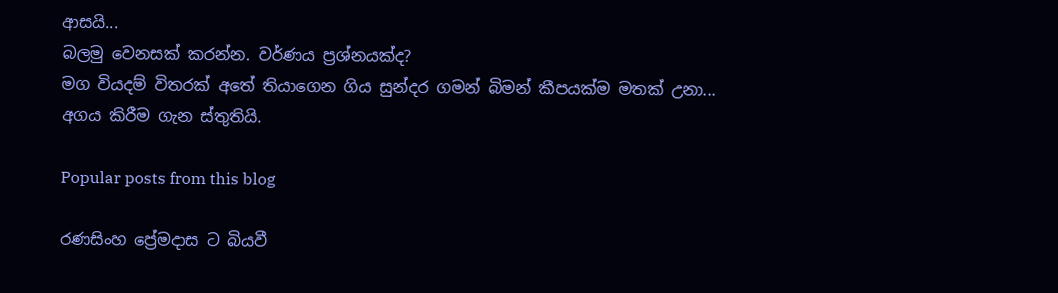ආසයි...
බලමු වෙනසක් කරන්න. වර්ණය ප්‍රශ්නයක්ද?
මග වියදම් විතරක් අතේ තියාගෙන ගිය සුන්දර ගමන් බිමන් කීපයක්ම මතක් උනා...
අගය කිරීම ගැන ස්තුතියි.

Popular posts from this blog

රණසිංහ ප්‍රේමදාස ට බියවී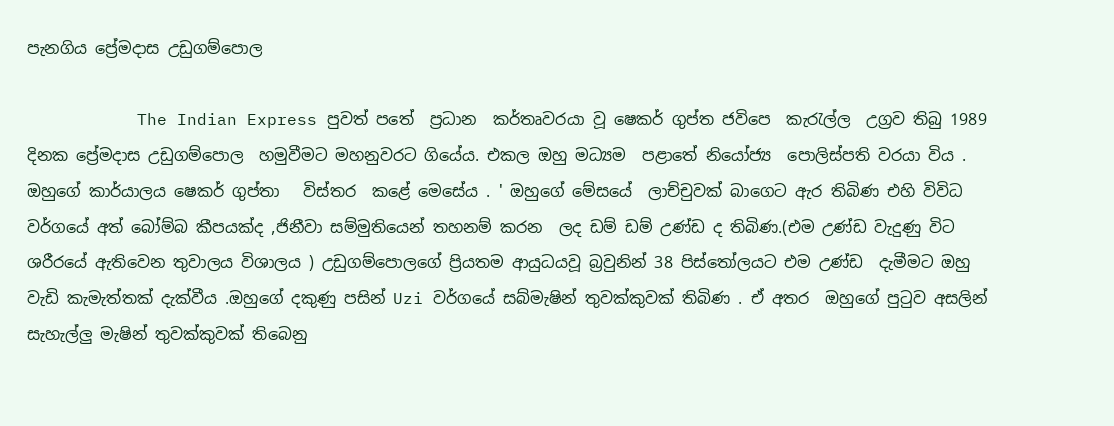පැනගිය ප්‍රේමදාස උඩුගම්පොල

           The Indian Express පුවත් පතේ  ප්‍රධාන  කර්තෘවරයා වූ ෂෙකර් ගුප්ත ජවිපෙ  කැරැල්ල  උග්‍රව තිබු 1989  දිනක ප්‍රේමදාස උඩුගම්පොල  හමුවීමට මහනුවරට ගියේය. එකල ඔහු මධ්‍යම  පළාතේ නියෝජ්‍ය  පොලිස්පති වරයා විය . ඔහුගේ කාර්යාලය ෂෙකර් ගුප්තා   විස්තර  කළේ මෙසේය . ' ඔහුගේ මේසයේ  ලාච්චුවක් බාගෙට ඇර තිබිණ එහි විවිධ වර්ගයේ අත් බෝම්බ කීපයක්ද ,ජිනීවා සම්මුතියෙන් තහනම් කරන  ලද ඩම් ඩම් උණ්ඩ ද තිබිණ.(එම උණ්ඩ වැදුණු විට ශරීරයේ ඇතිවෙන තුවාලය විශාලය ) උඩුගම්පොලගේ ප්‍රියතම ආයුධයවූ බ්‍රවුනින් 38 පිස්තෝලයට එම උණ්ඩ  දැමීමට ඔහු වැඩි කැමැත්තක් දැක්වීය .ඔහුගේ දකුණු පසින් Uzi වර්ගයේ සබ්මැෂින් තුවක්කුවක් තිබිණ . ඒ අතර  ඔහුගේ පුටුව අසලින් සැහැල්ලු මැෂින් තුවක්කුවක් තිබෙනු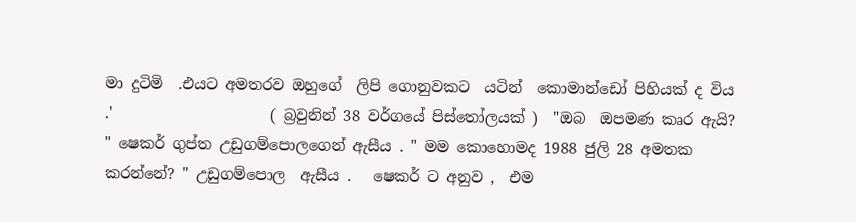මා දුටිමි  .එයට අමතරව ඔහුගේ  ලිපි ගොනුවකට  යටින්  කොමාන්ඩෝ පිහියක් ද විය  .'                     ( බ්‍රවුනින් 38 වර්ගයේ පිස්තෝලයක් )  "ඔබ  ඔපමණ කෘර ඇයි? " ෂෙකර් ගුප්ත උඩුගම්පොලගෙන් ඇසීය . " මම කොහොමද 1988 ජුලි 28 අමතක කරන්නේ? " උඩුගම්පොල  ඇසීය .   ෂෙකර් ට අනුව ,  එම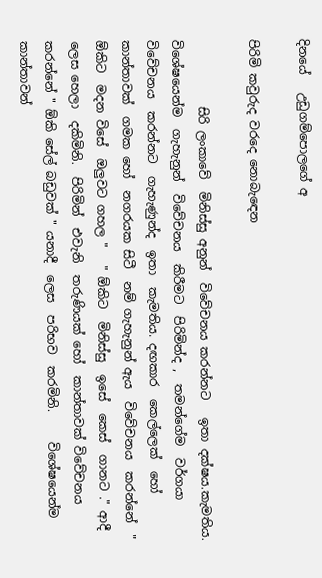දිනයේ   උඩුගම්පොලගේ අ

පිරිමි කවුරුද වරදෙ නොබැඳෙන

           සිරි ලංකාවේ  මිනිස්සු අනුන්  විවේචනය කරන්නට   ඉතා දක්ෂය.කැමතිය.  විශේෂයෙන්ම  ගැහැනුන්  විවේචනය  කිරීමට  පිරිමින්ද ,  තමන්ගේම  වර්ගයා විවේචනය  කරන්නට  ගැහැණුන්ද  ඉතා  කැමතිය. දඟකාර  කෙල්ලෙක්  හෝ  කාන්තාවක්  ගමක හෝ  නගරයක සිටී  නම් ගැහැනුන් ඇය  විවේචනය  කරන්නේ  " ඕකිට  මදන විසේ  ඔලුවට ගහල "   " ඕකිට  මිනිස්සු  ඉසේ  කෙස්  ගානට ." ආදී  ලෙස හෙලා  දකිමිනි.  පිරිමින්  එවැනි  තරුණියක් හෝ  කාන්තාවක් විවේචනය කරන්නේ " ඕකි සේල් බඩුවක් " යනාදී  ලෙස  පරිභව  කරමිනි.     විශේෂයෙන්ම  කාන්තාවන්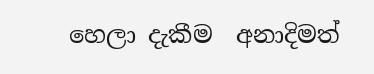හෙලා දැකීම  අනාදිමත්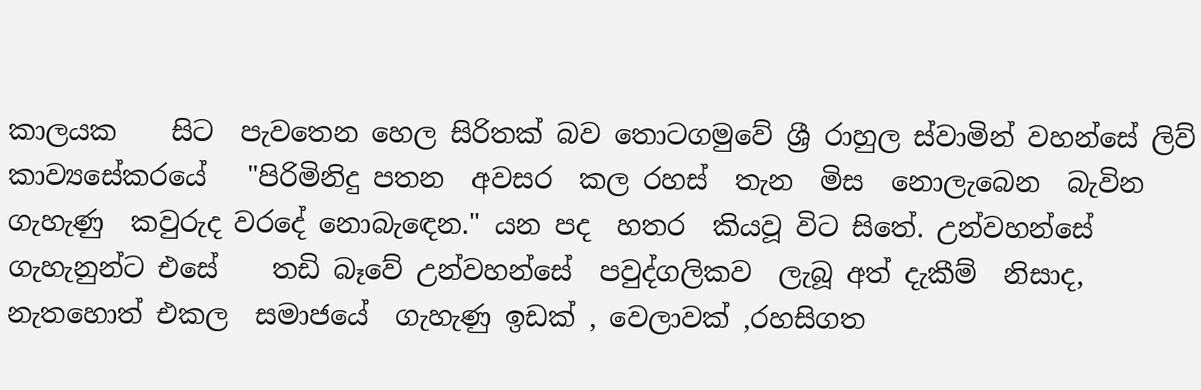කාලයක    සිට  පැවතෙන හෙල සිරිතක් බව තොටගමුවේ ශ්‍රී රාහුල ස්වාමින් වහන්සේ ලිව්  කාව්‍යසේකරයේ   "පිරිමිනිදු පතන  අවසර  කල රහස්  තැන  මිස  නොලැබෙන  බැවින  ගැහැණු  කවුරුද වරදේ නොබැඳෙන." යන පද  හතර  කියවූ විට සිතේ. උන්වහන්සේ    ගැහැනුන්ට එසේ    තඩි බෑවේ උන්වහන්සේ  පවුද්ගලිකව  ලැබූ අත් දැකීම්  නිසාද,   නැතහොත් එකල  සමාජයේ  ගැහැණු ඉඩක් , වෙලාවක් ,රහසිගත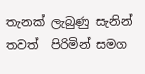තැනක් ලැබුණු සැනින් තවත්  පිරිමින් සමග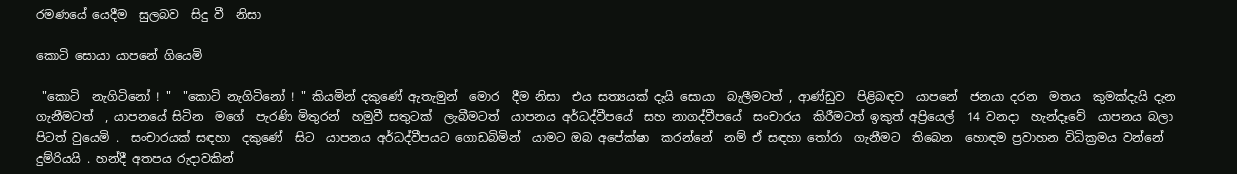රමණයේ යෙදීම  සුලබව  සිදු වී  නිසා

කොටි සොයා යාපනේ ගියෙමි

 "කොටි  නැගිටිනෝ ! "  "කොටි නැගිටිනෝ ! " කියමින් දකුණේ ඇතැමුන්  මොර  දීම නිසා  එය සත්‍යයක් දැයි සොයා  බැලීමටත් , ආණ්ඩුව  පිළිබඳව  යාපනේ  ජනයා දරන  මතය  කුමක්දැයි දැන  ගැනීමටත්  , යාපනයේ සිටින  මගේ  පැරණි මිතුරන්  හමුවී සතුටක්  ලැබීමටත්  යාපනය අර්ධද්වීපයේ  සහ නාගද්වීපයේ  සංචාරය  කිරීමටත් ඉකුත් අප්‍රියෙල්  14 වනදා  හැන්දෑවේ  යාපනය බලා  පිටත් වුයෙමි .  සංචාරයක් සඳහා  දකුණේ  සිට  යාපනය අර්ධද්වීපයට ගොඩබිමින්  යාමට ඔබ අපේක්ෂා  කරන්නේ  නම් ඒ සඳහා තෝරා  ගැනීමට  තිබෙන  හොඳම ප්‍රවාහන විධික්‍රමය වන්නේ දුම්රියයි . හන්දී අතපය රුදාවකින්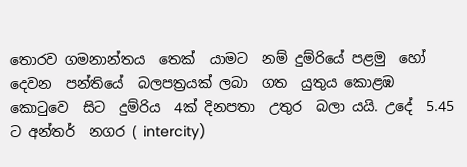තොරව ගමනාන්තය  තෙක්  යාමට  නම් දුම්රියේ පළමු  හෝ දෙවන  පන්තියේ  බලපත්‍රයක් ලබා  ගත  යුතුය කොළඹ  කොටුවෙ  සිට  දුම්රිය  4ක් දිනපතා  උතුර  බලා යයි. උදේ  5.45 ට අන්තර්  නගර ( intercity)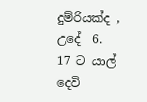දුම්රියක්ද , උදේ  6. 17 ට යාල් දෙවි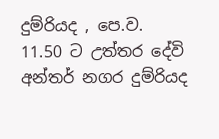දුම්රියද , පෙ.ව. 11.50 ට උත්තර දේවි අන්තර් නගර දුම්රියද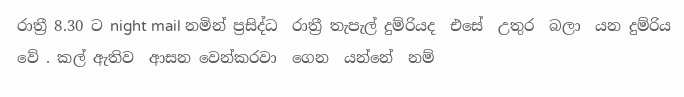රාත්‍රී 8.30 ට night mail නමින් ප්‍රසිද්ධ  රාත්‍රී තැපැල් දුම්රියද  එසේ  උතුර  බලා  යන දුම්රිය වේ . කල් ඇතිව  ආසන වෙන්කරවා  ගෙන  යන්නේ  නම්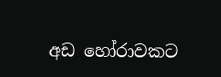අඩ හෝරාවකට